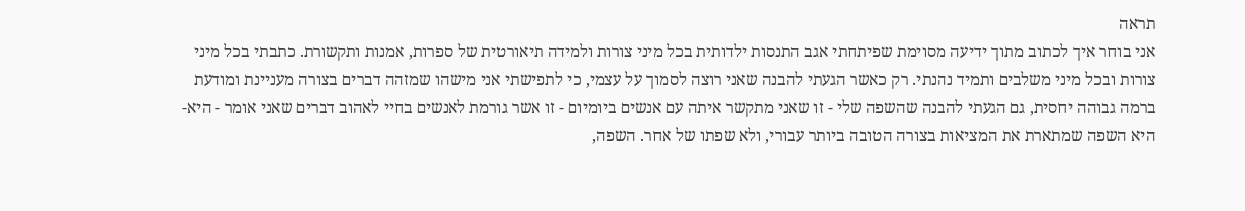תראה
אני בוחר איך לכתוב מתוך ידיעה מסוימת שפיתחתי אגב התנסות ילדותית בכל מיני צורות ולמידה תיאורטית של ספרות, אמנות ותקשורת. כתבתי בכל מיני צורות ובכל מיני משלבים ותמיד נהנתי. רק כאשר הגעתי להבנה שאני רוצה לסמוך על עצמי, כי לתפישתי אני מישהו שמזהה דברים בצורה מעניינת ומודעת ברמה גבוהה יחסית, גם הגעתי להבנה שהשפה שלי - זו שאני מתקשר איתה עם אנשים ביומיום - זו אשר גורמת לאנשים בחיי לאהוב דברים שאני אומר - היא-היא השפה שמתארת את המציאות בצורה הטובה ביותר עבורי, ולא שפתו של אחר. השפה,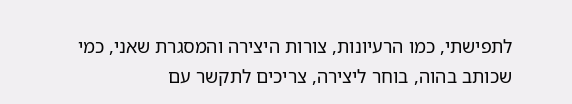לתפישתי, כמו הרעיונות, צורות היצירה והמסגרת שאני, כמי שכותב בהוה, בוחר ליצירה, צריכים לתקשר עם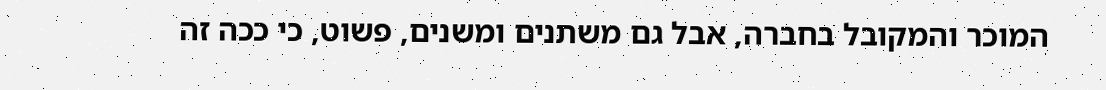המוכר והמקובל בחברה, אבל גם משתנים ומשנים, פשוט, כי ככה זה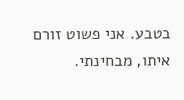בטבע. אני פשוט זורם איתו, מבחינתי.